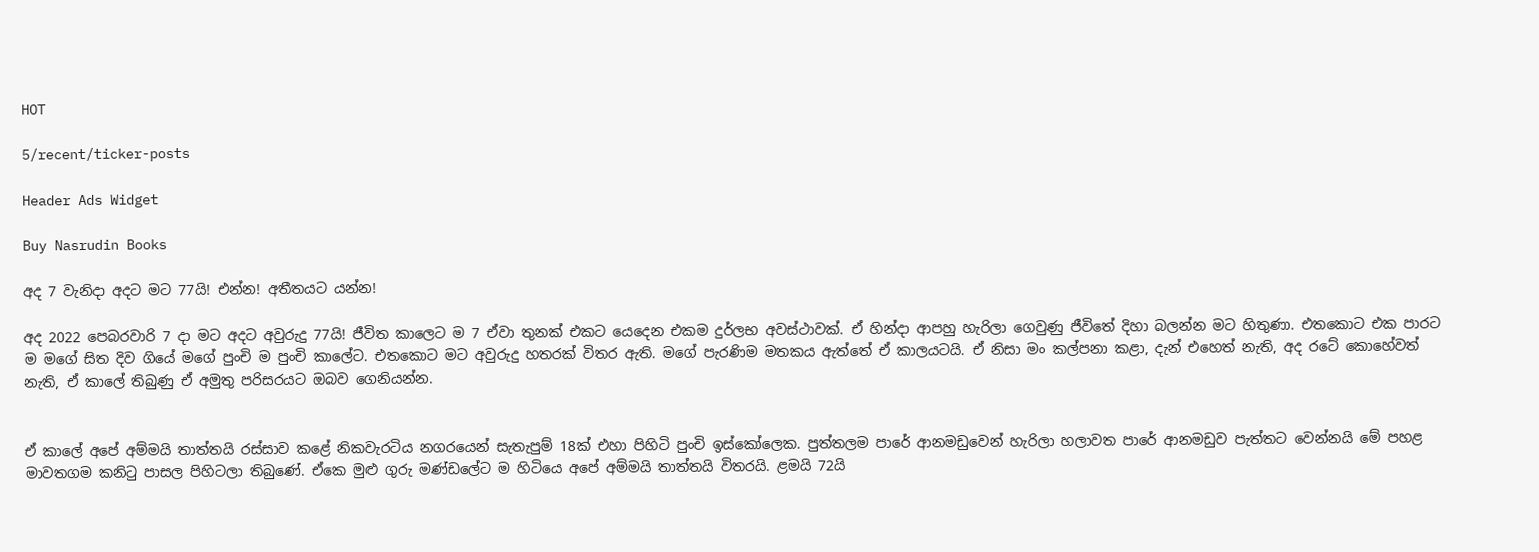HOT

5/recent/ticker-posts

Header Ads Widget

Buy Nasrudin Books

අද 7 වැනිදා අදට මට 77යි! එන්න! අතීතයට යන්න!

අද 2022 පෙබරවාරි 7 දා මට අදට අවුරුදු 77යි! ජීවිත කාලෙට ම 7 ඒවා තුනක් එකට යෙදෙන එකම දුර්ලභ අවස්ථාවක්. ඒ හින්දා ආපහු හැරිලා ගෙවුණු ජීවිතේ දිහා බලන්න මට හිතුණා. එතකොට එක පාරට ම මගේ සිත දිව ගියේ මගේ පුංචි ම පුංචි කාලේට. එතකොට මට අවුරුදු හතරක් විතර ඇති. මගේ පැරණිම මතකය ඇත්තේ ඒ කාලයටයි. ඒ නිසා මං කල්පනා කළා, දැන් එහෙත් නැති, අද රටේ කොහේවත් නැති, ඒ කාලේ තිබුණු ඒ අමුතු පරිසරයට ඔබව ගෙනියන්න.


ඒ කාලේ අපේ අම්මයි තාත්තයි රස්සාව කළේ නිකවැරටිය නගරයෙන් සැතැපුම් 18ක් එහා පිහිටි පුංචි ඉස්කෝලෙක. පුත්තලම පාරේ ආනමඩුවෙන් හැරිලා හලාවත පාරේ ආනමඩුව පැත්තට වෙන්නයි මේ පහළ මාවතගම කනිටු පාසල පිහිටලා තිබුණේ. ඒකෙ මුළු ගුරු මණ්ඩලේට ම හිටියෙ අපේ අම්මයි තාත්තයි විතරයි. ළමයි 72යි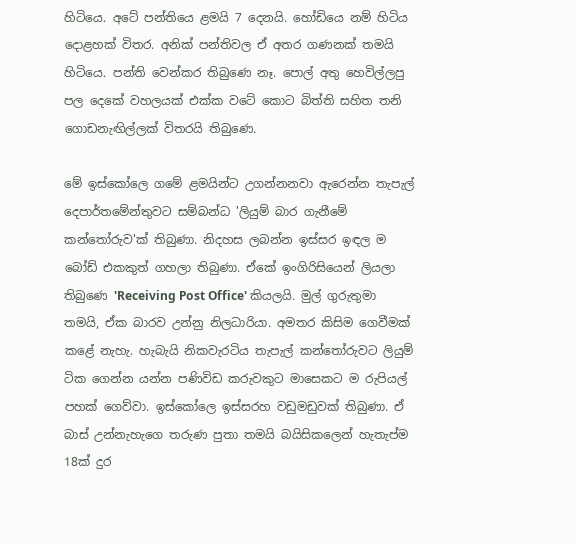හිටියෙ. අටේ පන්තියෙ ළමයි 7 දෙනයි. හෝඩියෙ නම් හිටිය දොළහක් විතර. අනික් පන්තිවල ඒ අතර ගණනක් තමයි හිටියෙ. පන්ති වෙන්කර තිබුණෙ නෑ. පොල් අතු හෙවිල්ලපු පල දෙකේ වහලයක් එක්ක වටේ කොට බිත්ති සහිත තනි ගොඩනැඟිල්ලක් විතරයි තිබුණෙ.

මේ ඉස්කෝලෙ ගමේ ළමයින්ට උගන්නනවා ඇරෙන්න තැපැල් දෙපාර්තමේන්තුවට සම්බන්ධ 'ලියුම් බාර ගැනීමේ කන්තෝරුව'ක් තිබුණා. නිදහස ලබන්න ඉස්සර ඉඳල ම බෝඩ් එකකුත් ගහලා තිබුණා. ඒකේ ඉංගිරිසියෙන් ලියලා තිබුණෙ 'Receiving Post Office' කියලයි. මුල් ගුරුතුමා තමයි, ඒක බාරව උන්නු නිලධාරියා. අමතර කිසිම ගෙවීමක් කළේ නැහැ. හැබැයි නිකවැරටිය තැපැල් කන්තෝරුවට ලියුම් ටික ගෙන්න යන්න පණිවිඩ කරුවකුට මාසෙකට ම රුපියල් පහක් ගෙව්වා. ඉස්කෝලෙ ඉස්සරහ වඩුමඩුවක් තිබුණා. ඒ බාස් උන්නැහැගෙ තරුණ පුතා තමයි බයිසිකලෙන් හැතැප්ම 18ක් දුර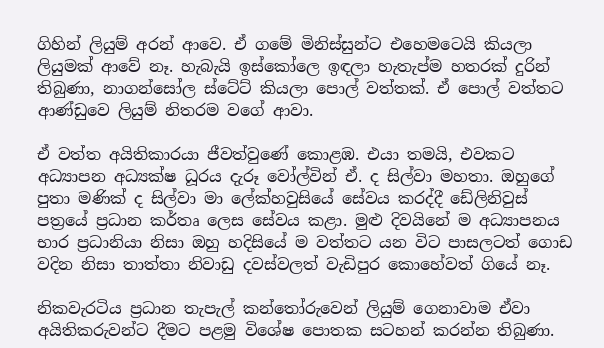ගිහින් ලියුම් අරන් ආවෙ. ඒ ගමේ මිනිස්සුන්ට එහෙමටෙයි කියලා ලියුමක් ආවේ නෑ. හැබැයි ඉස්කෝලෙ ඉඳලා හැතැප්ම හතරක් දුරින් තිබුණා, නාගන්සෝල ස්ටේට් කියලා පොල් වත්තක්. ඒ පොල් වත්තට ආණ්ඩුවෙ ලියුම් නිතරම වගේ ආවා.

ඒ වත්ත අයිතිකාරයා ජීවත්වුණේ කොළඹ. එයා තමයි, එවකට අධ්‍යාපන අධ්‍යක්ෂ ධූරය දැරූ වෝල්වින් ඒ. ද සිල්වා මහතා. ඔහුගේ පුතා මණික් ද සිල්වා මා ලේක්හවුසියේ සේවය කරද්දී ඩේලිනිවුස් පත්‍රයේ ප්‍රධාන කර්තෘ ලෙස සේවය කළා. මුළු දිවයිනේ ම අධ්‍යාපනය භාර ප්‍රධානියා නිසා ඔහු හදිසියේ ම වත්තට යන විට පාසලටත් ගොඩ වදින නිසා තාත්තා නිවාඩු දවස්වලත් වැඩිපුර කොහේවත් ගියේ නෑ.

නිකවැරටිය ප්‍රධාන තැපැල් කන්තෝරුවෙන් ලියුම් ගෙනාවාම ඒවා අයිතිකරුවන්ට දීමට පළමු විශේෂ පොතක සටහන් කරන්න තිබුණා.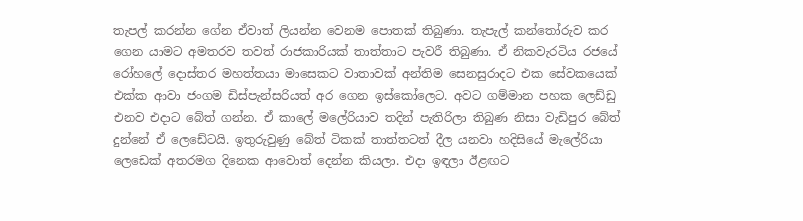තැපල් කරන්න ගේන ඒවාත් ලියන්න වෙනම පොතක් තිබුණා. තැපැල් කන්තෝරුව කර ගෙන යාමට අමතරව තවත් රාජකාරියක් තාත්තාට පැවරී තිබුණා. ඒ නිකවැරටිය රජයේ රෝහලේ දොස්තර මහත්තයා මාසෙකට වාතාවක් අන්තිම සෙනසුරාදට එක සේවකයෙක් එක්ක ආවා ජංගම ඩිස්පැන්සරියත් අර ගෙන ඉස්කෝලෙට. අවට ගම්මාන පහක ලෙඩ්ඩු එනව එදාට බේත් ගන්න. ඒ කාලේ මලේරියාව තදින් පැතිරිලා තිබුණ නිසා වැඩිපුර බේත් දුන්නේ ඒ ලෙඩේටයි. ඉතුරුවුණු බේත් ටිකක් තාත්තටත් දීල යනවා හදිසියේ මැලේරියා ලෙඩෙක් අතරමග දිනෙක ආවොත් දෙන්න කියලා. එදා ඉඳලා ඊළඟට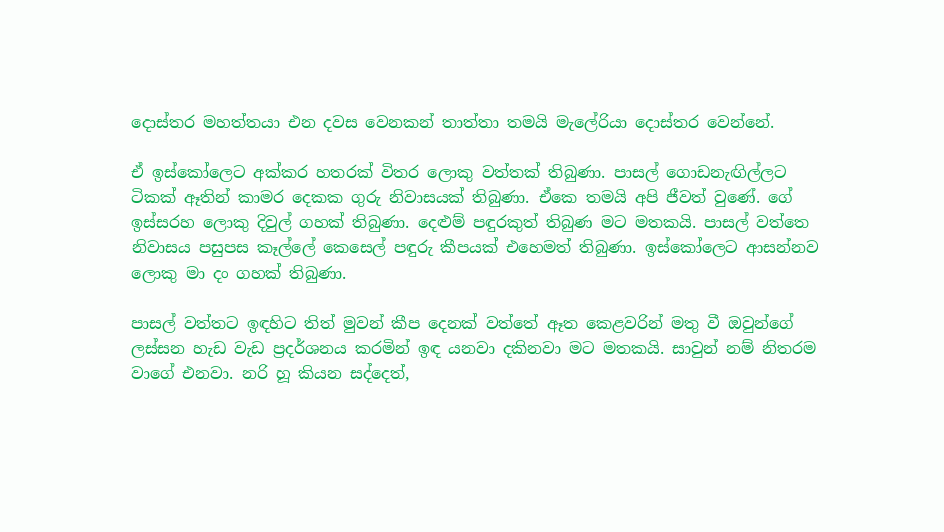දොස්තර මහත්තයා එන දවස වෙනකන් තාත්තා තමයි මැලේරියා දොස්තර වෙන්නේ.

ඒ ඉස්කෝලෙට අක්කර හතරක් විතර ලොකු වත්තක් තිබුණා. පාසල් ගොඩනැඟිල්ලට ටිකක් ඈතින් කාමර දෙකක ගුරු නිවාසයක් තිබුණා. ඒකෙ තමයි අපි ජීවත් වුණේ. ගේ ඉස්සරහ ලොකු දිවුල් ගහක් තිබුණා. දෙළුම් පඳුරකුත් තිබුණ මට මතකයි. පාසල් වත්තෙ නිවාසය පසුපස කෑල්ලේ කෙසෙල් පඳුරු කීපයක් එහෙමත් තිබුණා. ඉස්කෝලෙට ආසන්නව ලොකු මා දං ගහක් තිබුණා.

පාසල් වත්තට ඉඳහිට තිත් මුවන් කීප දෙනක් වත්තේ ඈත කෙළවරින් මතු වී ඔවුන්ගේ ලස්සන හැඩ වැඩ ප්‍රදර්ශනය කරමින් ඉඳ යනවා දකිනවා මට මතකයි. සාවුන් නම් නිතරම වාගේ එනවා. නරි හූ කියන සද්දෙත්,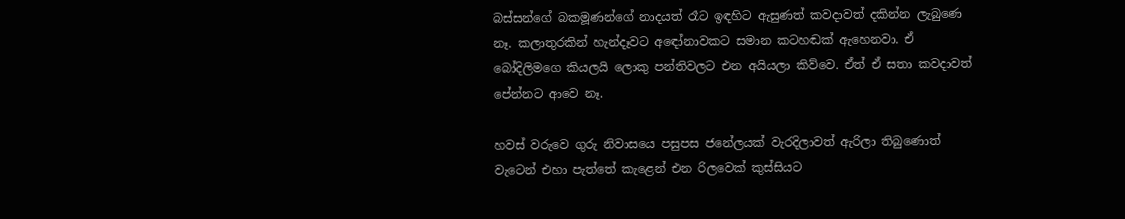බස්සන්ගේ බකමූණන්ගේ නාදයත් රෑට ඉඳහිට ඇසුණත් කවදාවත් දකින්න ලැබුණෙ නෑ. කලාතුරකින් හැන්දෑවට අඳෝනාවකට සමාන කටහඬක් ඇහෙනවා. ඒ බෝදිලිමගෙ කියලයි ලොකු පන්තිවලට එන අයියලා කිව්වෙ. ඒත් ඒ සතා කවදාවත් පේන්නට ආවෙ නෑ.

හවස් වරුවෙ ගුරු නිවාසයෙ පසුපස ජනේලයක් වැරදිලාවත් ඇරිලා තිබුණොත් වැටෙන් එහා පැත්තේ කැළෙන් එන රිලවෙක් කුස්සියට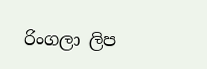රිංගලා ලිප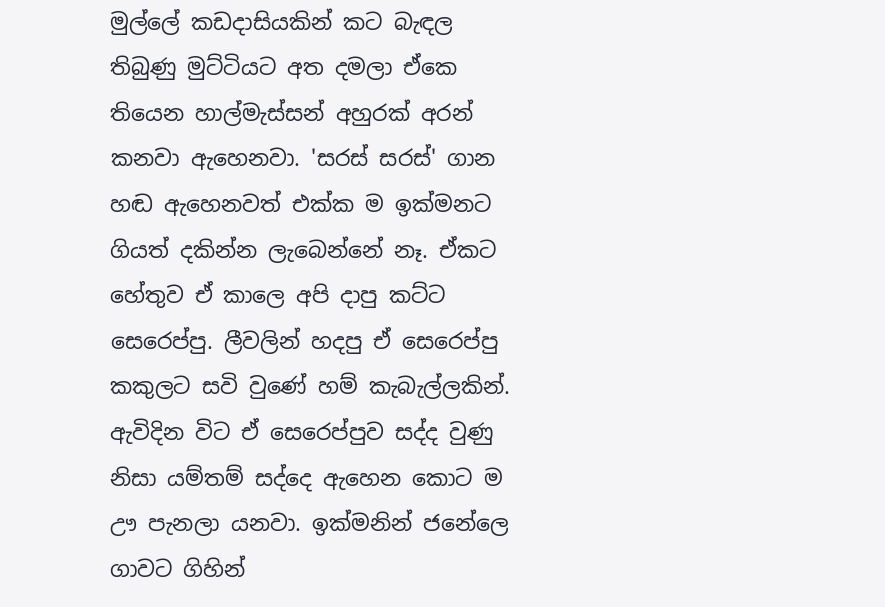මුල්ලේ කඩදාසියකින් කට බැඳල තිබුණු මුට්ටියට අත දමලා ඒකෙ තියෙන හාල්මැස්සන් අහුරක් අරන් කනවා ඇහෙනවා. 'සරස් සරස්' ගාන හඬ ඇහෙනවත් එක්ක ම ඉක්මනට ගියත් දකින්න ලැබෙන්නේ නෑ. ඒකට හේතුව ඒ කාලෙ අපි දාපු කට්ට සෙරෙප්පු. ලීවලින් හදපු ඒ සෙරෙප්පු කකුලට සවි වුණේ හම් කැබැල්ලකින්. ඇවිදින විට ඒ සෙරෙප්පුව සද්ද වුණු නිසා යම්තම් සද්දෙ ඇහෙන කොට ම ඌ පැනලා යනවා. ඉක්මනින් ජනේලෙ ගාවට ගිහින්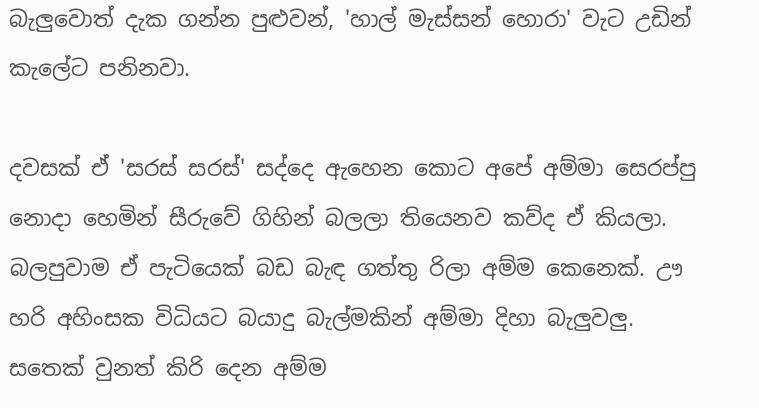බැලුවොත් දැක ගන්න පුළුවන්, 'හාල් මැස්සන් හොරා' වැට උඩින් කැලේට පනිනවා.

දවසක් ඒ 'සරස් සරස්' සද්දෙ ඇහෙන කොට අපේ අම්මා සෙරප්පු නොදා හෙමින් සීරුවේ ගිහින් බලලා තියෙනව කව්ද ඒ කියලා. බලපුවාම ඒ පැටියෙක් බඩ බැඳ ගත්තු රිලා අම්ම කෙනෙක්. ඌ හරි අහිංසක විධියට බයාදු බැල්මකින් අම්මා දිහා බැලුවලු. සතෙක් වුනත් කිරි දෙන අම්ම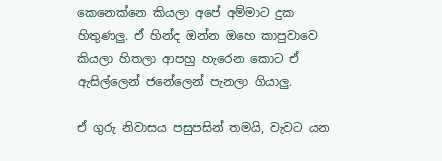කෙනෙක්නෙ කියලා අපේ අම්මාට දුක හිතුණලු. ඒ හින්ද ඔන්න ඔහෙ කාපුවාවෙ කියලා හිතලා ආපහු හැරෙන කොට ඒ ඇසිල්ලෙන් ජනේලෙන් පැනලා ගියාලු.

ඒ ගුරු නිවාසය පසුපසින් තමයි, වැවට යන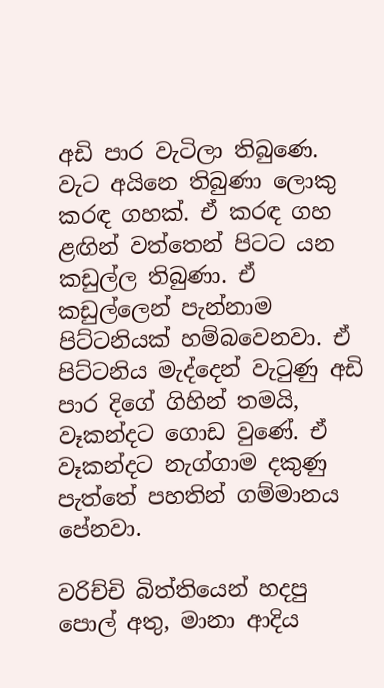අඩි පාර වැටිලා තිබුණෙ. වැට අයිනෙ තිබුණා ලොකු කරඳ ගහක්. ඒ කරඳ ගහ ළඟින් වත්තෙන් පිටට යන කඩුල්ල තිබුණා. ඒ කඩුල්ලෙන් පැන්නාම පිට්ටනියක් හම්බවෙනවා. ඒ පිට්ටනිය මැද්දෙන් වැටුණු අඩි පාර දිගේ ගිහින් තමයි, වෑකන්දට ගොඩ වුණේ. ඒ වෑකන්දට නැග්ගාම දකුණු පැත්තේ පහතින් ගම්මානය පේනවා.

වරිච්චි බිත්තියෙන් හදපු පොල් අතු, මානා ආදිය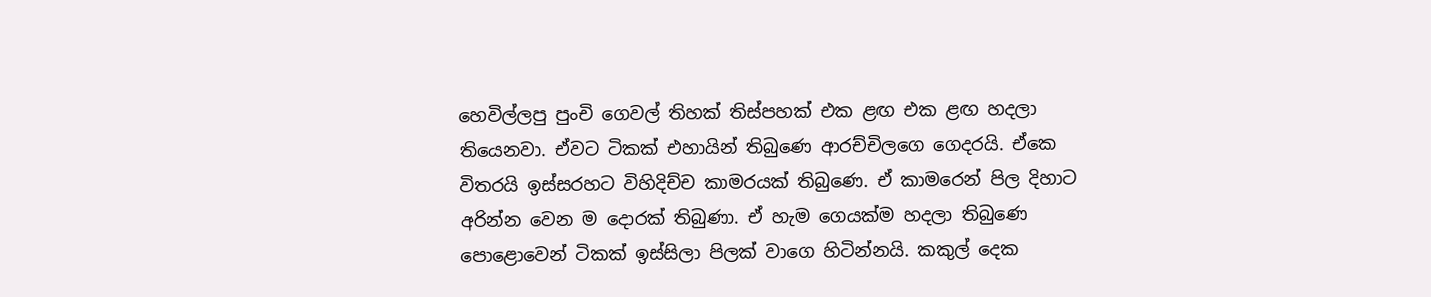හෙවිල්ලපු පුංචි ගෙවල් තිහක් තිස්පහක් එක ළඟ එක ළඟ හදලා තියෙනවා. ඒවට ටිකක් එහායින් තිබුණෙ ආරච්චිලගෙ ගෙදරයි. ඒකෙ විතරයි ඉස්සරහට විහිදිච්ච කාමරයක් තිබුණෙ. ඒ කාමරෙන් පිල දිහාට අරින්න වෙන ම දොරක් තිබුණා. ඒ හැම ගෙයක්ම හදලා තිබුණෙ පොළොවෙන් ටිකක් ඉස්සිලා පිලක් වාගෙ හිටින්නයි. කකුල් දෙක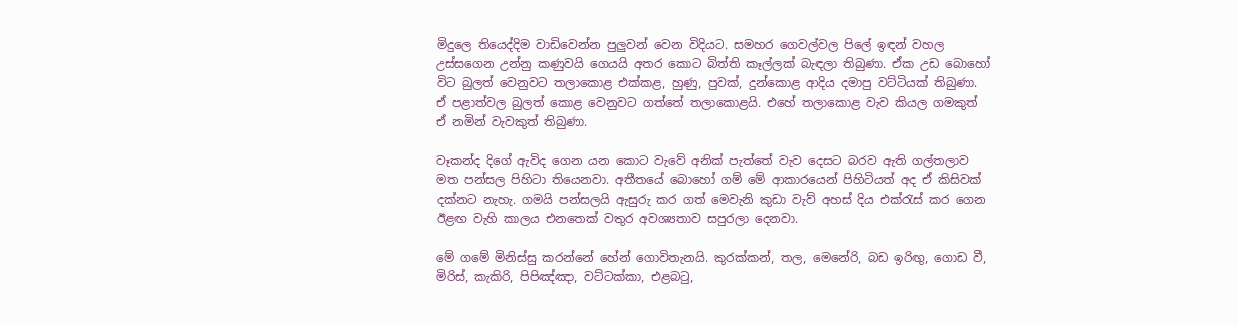මිදුලෙ තියෙද්දිම වාඩිවෙන්න පුලුවන් වෙන විදියට. සමහර ගෙවල්වල පිලේ ඉඳන් වහල උස්සගෙන උන්නු කණුවයි ගෙයයි අතර කොට බිත්ති කෑල්ලක් බැඳලා තිබුණා. ඒක උඩ බොහෝ විට බුලත් වෙනුවට තලාකොළ එක්කළ, හුණු, පුවක්, දුන්කොළ ආදිය දමාපු වට්ටියක් තිබුණා. ඒ පළාත්වල බුලත් කොළ වෙනුවට ගත්තේ තලාකොළයි. එහේ තලාකොළ වැව කියල ගමකුත් ඒ නමින් වැවකුත් තිබුණා.

වෑකන්ද දිගේ ඇවිද ගෙන යන කොට වැවේ අනික් පැත්තේ වැව දෙසට බරව ඇති ගල්තලාව මත පන්සල පිහිටා තියෙනවා. අතීතයේ බොහෝ ගම් මේ ආකාරයෙන් පිහිටියත් අද ඒ කිසිවක් දක්නට නැහැ. ගමයි පන්සලයි ඇසුරු කර ගත් මෙවැනි කුඩා වැව් අහස් දිය එක්රැස් කර ගෙන ඊළඟ වැහි කාලය එනතෙක් වතුර අවශ්‍යතාව සපුරලා දෙනවා.

මේ ගමේ මිනිස්සු කරන්නේ හේන් ගොවිතැනයි. කුරක්කන්, තල, මෙනේරි, බඩ ඉරිඟු, ගොඩ වී, මිරිස්, කැකිරි, පිපිඤ්ඤා, වට්ටක්කා, එළබටු,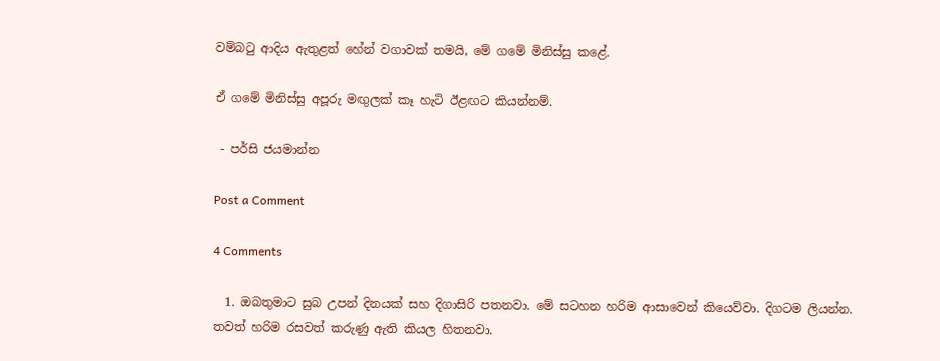වම්බටු ආදිය ඇතුළත් හේන් වගාවක් තමයි, මේ ගමේ මිනිස්සු කළේ.

ඒ ගමේ මිනිස්සු අපූරු මඟුලක් කෑ හැටි ඊළඟට කියන්නම්.

 - පර්සි ජයමාන්න

Post a Comment

4 Comments

  1. ඔබතුමාට සුබ උපන් දිනයක් සහ දිගාසිරි පතනවා. මේ සටහන හරිම ආසාවෙන් කියෙව්වා. දිගටම ලියන්න. තවත් හරිම රසවත් කරුණු ඇති කියල හිතනවා.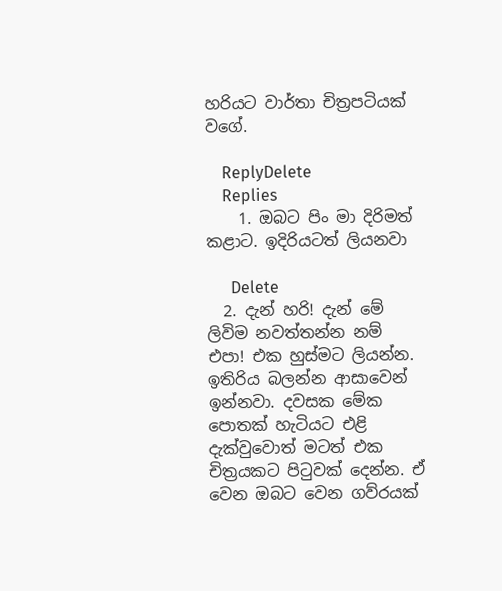හරියට වාර්තා චිත්‍රපටියක් වගේ.

    ReplyDelete
    Replies
    1. ඔබට පිං මා දිරිමත් කළාට. ඉදිරියටත් ලියනවා

      Delete
  2. දැන් හරි! දැන් මේ ලිවිම නවත්තන්න නම් එපා! එක හුස්මට ලියන්න. ඉතිරිය බලන්න ආසාවෙන් ඉන්නවා. දවසක මේක පොතක් හැටියට එළි දැක්වුවොත් මටත් එක චිත්‍රයකට පිටුවක් දෙන්න. ඒ වෙන ඔබට වෙන ගව්රයක්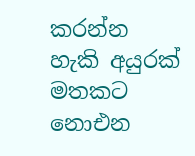කරන්න හැකි අයුරක් මතකට නොඑන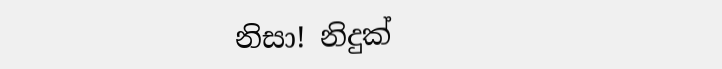නිසා! නිදුක්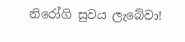නිරෝගි සුවය ලැබේවා!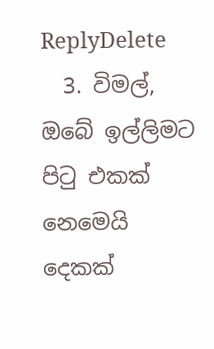ReplyDelete
  3. විමල්, ඔබේ ඉල්ලිමට පිටු එකක් න‍ෙමෙයි දෙකක්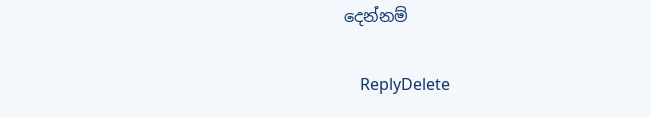දෙන්නම්

    ReplyDelete